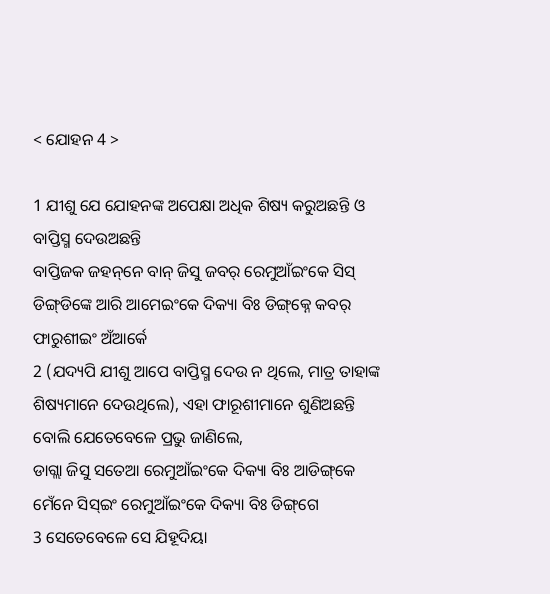< ଯୋହନ 4 >

1 ଯୀଶୁ ଯେ ଯୋହନଙ୍କ ଅପେକ୍ଷା ଅଧିକ ଶିଷ୍ୟ କରୁଅଛନ୍ତି ଓ ବାପ୍ତିସ୍ମ ଦେଉଅଛନ୍ତି
ବାପ୍ତିଜକ ଜହନ୍‌ନେ ବାନ୍ ଜିସୁ ଜବର୍ ରେମୁଆଁଇଂକେ ସିସ୍ ଡିଙ୍ଗ୍‌ଡିଙ୍କେ ଆରି ଆମେଇଂକେ ଦିକ୍ୟା ବିଃ ଡିଙ୍ଗ୍‌କ୍ନେ କବର୍ ଫାରୁଶୀଇଂ ଅଁଆର୍କେ
2 (ଯଦ୍ୟପି ଯୀଶୁ ଆପେ ବାପ୍ତିସ୍ମ ଦେଉ ନ ଥିଲେ, ମାତ୍ର ତାହାଙ୍କ ଶିଷ୍ୟମାନେ ଦେଉଥିଲେ), ଏହା ଫାରୂଶୀମାନେ ଶୁଣିଅଛନ୍ତି ବୋଲି ଯେତେବେଳେ ପ୍ରଭୁ ଜାଣିଲେ,
ଡାଗ୍ଲା ଜିସୁ ସତେଆ ରେମୁଆଁଇଂକେ ଦିକ୍ୟା ବିଃ ଆଡିଙ୍ଗ୍‌କେ ମେଁନେ ସିସ୍ଇଂ ରେମୁଆଁଇଂକେ ଦିକ୍ୟା ବିଃ ଡିଙ୍ଗ୍‌ଗେ
3 ସେତେବେଳେ ସେ ଯିହୂଦିୟା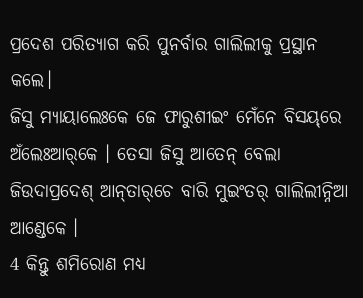ପ୍ରଦେଶ ପରିତ୍ୟାଗ କରି ପୁନର୍ବାର ଗାଲିଲୀକୁ ପ୍ରସ୍ଥାନ କଲେ।
ଜିସୁ ମ୍ୟାୟାଲେଃକେ ଜେ ଫାରୁଶୀଇଂ ମେଁନେ ବିସୟ୍‌ରେ ଅଁଲେଃଆର୍‌କେ । ତେସା ଜିସୁ ଆତେନ୍‌ ବେଲା ଜିଉଦାପ୍ରଦେଶ୍‌ ଆନ୍‌ତାର୍‌ଚେ ବାରି ମୁଇଂତର୍‌ ଗାଲିଲୀନ୍ନିଆ ଆଣ୍ଡେକେ ।
4 କିନ୍ତୁ ଶମିରୋଣ ମଧ୍ୟ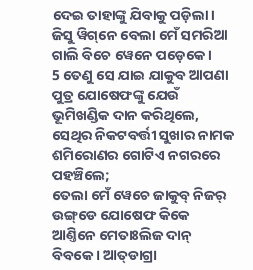ଦେଇ ତାହାଙ୍କୁ ଯିବାକୁ ପଡ଼ିଲା।
ଜିସୁ ୱିଗ୍‌ନେ ବେଲା ମେଁ ସମରିଆ ଗାଲି ବିଚେ ୱେନେ ପଡ଼େକେ ।
5 ତେଣୁ ସେ ଯାଇ ଯାକୁବ ଆପଣା ପୁତ୍ର ଯୋଷେଫଙ୍କୁ ଯେଉଁ ଭୂମିଖଣ୍ଡିକ ଦାନ କରିଥିଲେ, ସେଥିର ନିକଟବର୍ତ୍ତୀ ସୁଖାର ନାମକ ଶମିରୋଣର ଗୋଟିଏ ନଗରରେ ପହଞ୍ଚିଲେ;
ତେଲା ମେଁ ୱେଚେ ଜାକୁବ୍‌ ନିଜର୍ ଉଙ୍ଗ୍‌ଡେ ଯୋଷେଫ କିକେ ଆଣ୍ତିନେ ମେତାଃଲିଜ ଦାନ୍ ବିବକେ । ଆତ୍‌ଡାଗ୍ରା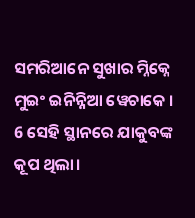ସମରିଆନେ ସୁଖାର ମ୍ନିକ୍ନେ ମୁଇଂ ଇନିନ୍ନିଆ ୱେଚାକେ ।
6 ସେହି ସ୍ଥାନରେ ଯାକୁବଙ୍କ କୂପ ଥିଲା।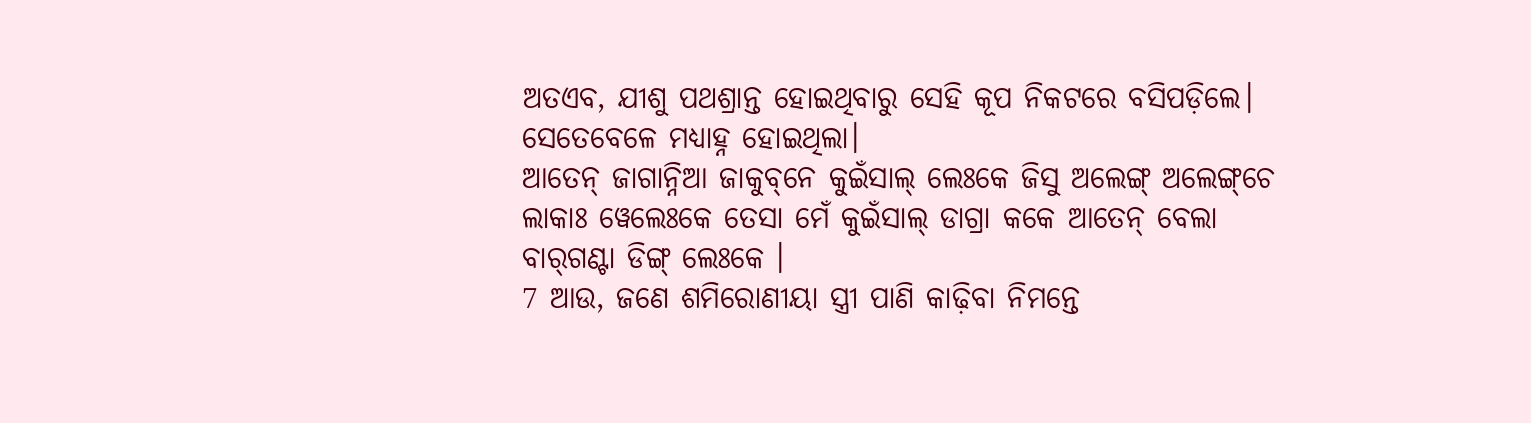ଅତଏବ, ଯୀଶୁ ପଥଶ୍ରାନ୍ତ ହୋଇଥିବାରୁ ସେହି କୂପ ନିକଟରେ ବସିପଡ଼ିଲେ। ସେତେବେଳେ ମଧ୍ୟାହ୍ନ ହୋଇଥିଲା।
ଆତେନ୍‌ ଜାଗାନ୍ନିଆ ଜାକୁବ୍‌ନେ କୁଇଁସାଲ୍‌ ଲେଃକେ ଜିସୁ ଅଲେଙ୍ଗ୍ ଅଲେଙ୍ଗ୍‌ଚେ ଲାକାଃ ୱେଲେଃକେ ତେସା ମେଁ କୁଇଁସାଲ୍‌ ଡାଗ୍ରା କକେ ଆତେନ୍‌ ବେଲା ବାର୍‌ଗଣ୍ଟା ଡିଙ୍ଗ୍ ଲେଃକେ ।
7 ଆଉ, ଜଣେ ଶମିରୋଣୀୟା ସ୍ତ୍ରୀ ପାଣି କାଢ଼ିବା ନିମନ୍ତେ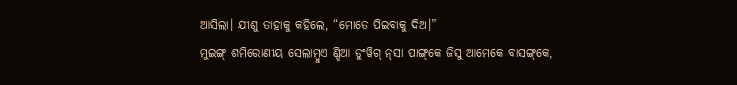ଆସିଲା। ଯୀଶୁ ତାହାକୁ କହିଲେ, “ମୋତେ ପିଇବାକୁ ଦିଅ।”
ମୁଇଙ୍ଗ୍ ଶମିରୋଣୀୟ ସେଲାମ୍ବୁଏ ଣ୍ଡିଆ ଡୁଂୱିଗ୍‌ ନ୍‌ସା ପାଙ୍ଗ୍‌କେ ଜିସୁ ଆମେକେ ବାସଙ୍ଗ୍‌କେ,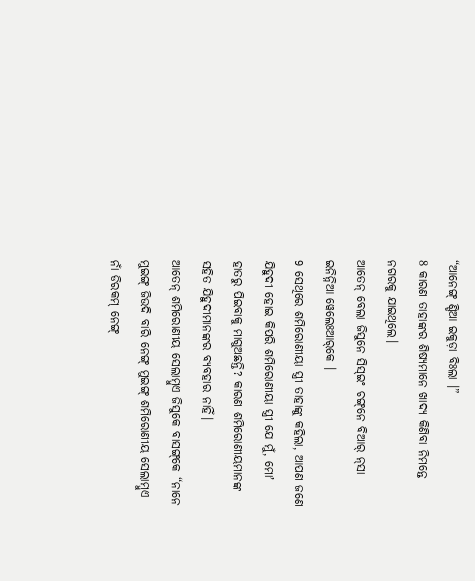“ଆନେଙ୍ଗ୍ ଣ୍ଡିଆ ଇକୁଡ଼ା ବିଃଲା ।”
8 କାରଣ ତାହାଙ୍କର ଶିଷ୍ୟମାନେ ଖାଦ୍ୟ କିଣିବା ନିମନ୍ତେ ନଗରକୁ ଯାଇଥିଲେ।
ଆତେନ୍‌ ବେଲା ଜିସୁନେ ସିସ୍ଇଂ ଚଙ୍ଗ୍‌ନେ ବିଆର୍‌ ନ୍‌ସା ଇନିନ୍ନିଆ ୱେଲେଃଆର୍‌କେ ।
9 ସେଥିରେ ଶମିରୋଣୀୟା ସ୍ତ୍ରୀ ତାହାଙ୍କୁ କହିଲା, ଆପଣ ଜଣେ ଯିହୁଦୀ ହୋଇ କିପରି ଶମିରୋଣୀୟା ସ୍ତ୍ରୀ ଯେ ମୁଁ, ମୋʼ ହାତରୁ ପିଇବାକୁ ମାଗୁଅଛନ୍ତି? କାରଣ ଶମିରୋଣୀୟମାନଙ୍କ ସହିତ ଯିହୁଦୀମାନଙ୍କର ବ୍ୟବହାର ନାହିଁ।
ଆତେନ୍‌ ଶମିରୋଣୀୟ ସେଲାମ୍ବୁଏ ଜିସୁକେ ବାସଙ୍ଗ୍‌କେ “ନାନେ ମୁଇଙ୍ଗ୍ ଜିଉଦି ବାରି ନେଙ୍ଗ୍ ମୁଇଙ୍ଗ୍ ଶମିରୋଣୀୟ ସେଲାମ୍ବୁଏ ନାଁ ଡିରକମ୍ ନେଙ୍ଗ୍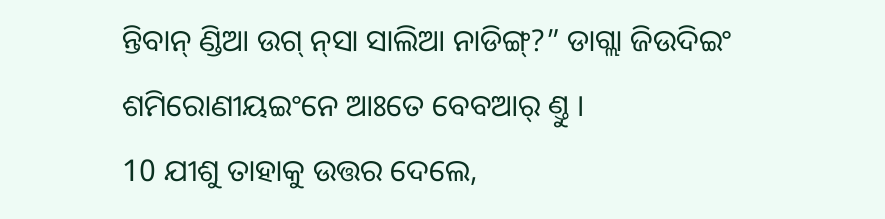ନ୍ତିବାନ୍‌ ଣ୍ଡିଆ ଉଗ୍ ନ୍‌ସା ସାଲିଆ ନାଡିଙ୍ଗ୍‌?” ଡାଗ୍ଲା ଜିଉଦିଇଂ ଶମିରୋଣୀୟଇଂନେ ଆଃତେ ବେବ‍ଆର୍‌ ଣ୍ତୁ ।
10 ଯୀଶୁ ତାହାକୁ ଉତ୍ତର ଦେଲେ,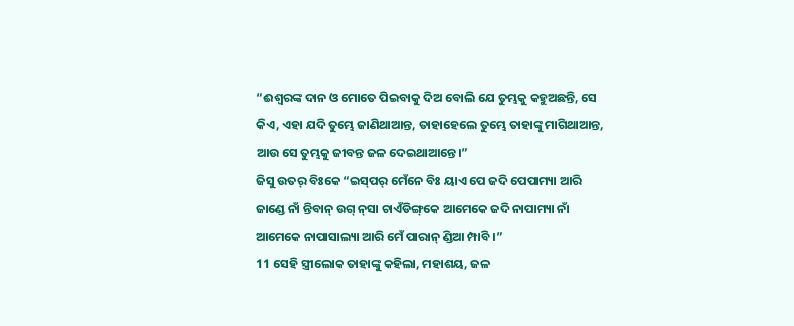“ଈଶ୍ବରଙ୍କ ଦାନ ଓ ମୋତେ ପିଇବାକୁ ଦିଅ ବୋଲି ଯେ ତୁମ୍ଭକୁ କହୁଅଛନ୍ତି, ସେ କିଏ, ଏହା ଯଦି ତୁମ୍ଭେ ଜାଣିଥାଆନ୍ତ, ତାହାହେଲେ ତୁମ୍ଭେ ତାହାଙ୍କୁ ମାଗିଥାଆନ୍ତ, ଆଉ ସେ ତୁମ୍ଭକୁ ଜୀବନ୍ତ ଜଳ ଦେଇଥାଆନ୍ତେ।”
ଜିସୁ ଉତର୍ ବିଃକେ “ଇସ୍‌ପର୍ ମେଁନେ ବିଃ ୟାଏ ପେ ଜଦି ପେପାମ୍ୟା ଆରି ଜାଣ୍ଡେ ନାଁ ନ୍ତିବାନ୍‌ ଉଗ୍ ନ୍‌ସା ଚାଏଁଡିଙ୍ଗ୍‌କେ ଆମେକେ ଜଦି ନାପାମ୍ୟା ନାଁ ଆମେକେ ନାପାସାଲ୍ୟା ଆରି ମେଁ ପାରାନ୍ ଣ୍ଡିଆ ମ୍ପାବି ।”
11 ସେହି ସ୍ତ୍ରୀଲୋକ ତାହାଙ୍କୁ କହିଲା, ମହାଶୟ, ଜଳ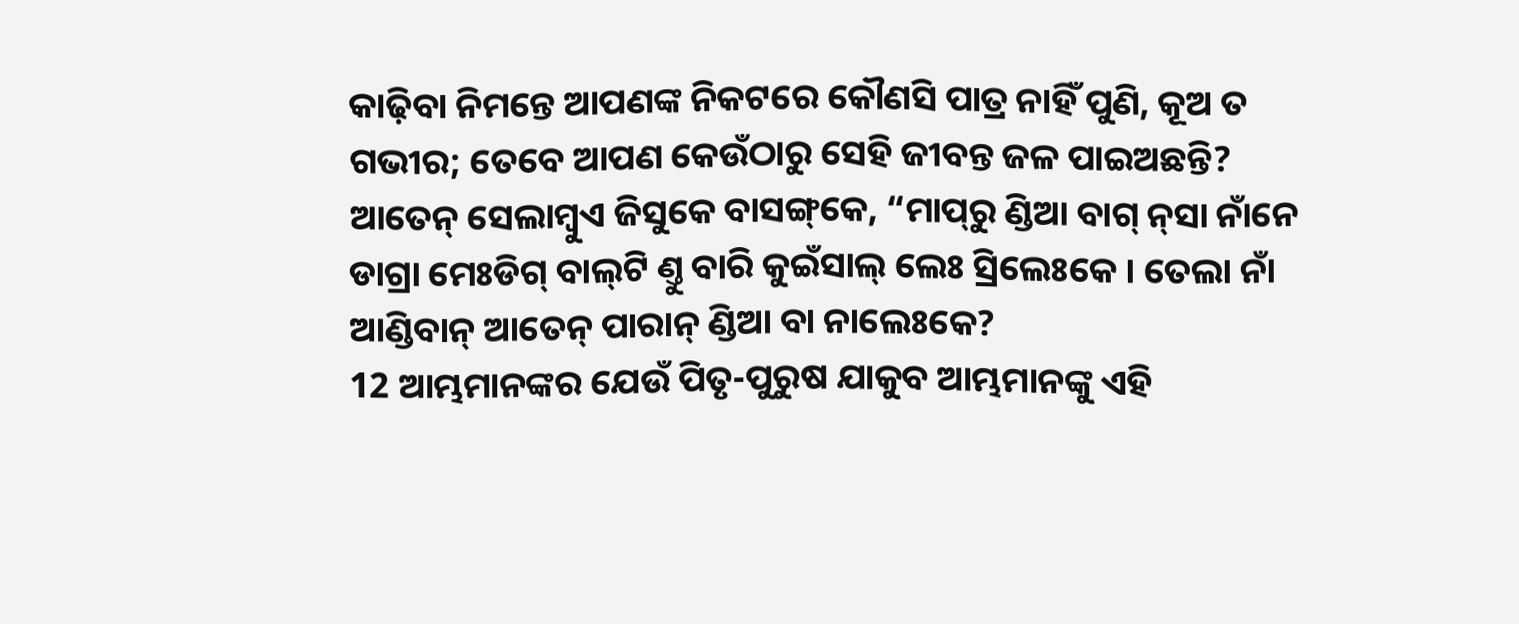କାଢ଼ିବା ନିମନ୍ତେ ଆପଣଙ୍କ ନିକଟରେ କୌଣସି ପାତ୍ର ନାହିଁ ପୁଣି, କୂଅ ତ ଗଭୀର; ତେବେ ଆପଣ କେଉଁଠାରୁ ସେହି ଜୀବନ୍ତ ଜଳ ପାଇଅଛନ୍ତି?
ଆତେନ୍‌ ସେଲାମ୍ବୁଏ ଜିସୁକେ ବାସଙ୍ଗ୍‌କେ, “ମାପ୍‌ରୁ ଣ୍ଡିଆ ବାଗ୍ ନ୍‌ସା ନାଁନେ ଡାଗ୍ରା ମେଃଡିଗ୍‌ ବାଲ୍‌ଟି ଣ୍ତୁ ବାରି କୁଇଁସାଲ୍‌ ଲେଃ ସ୍ରିଲେଃକେ । ତେଲା ନାଁ ଆଣ୍ଡିବାନ୍ ଆତେନ୍‌ ପାରାନ୍ ଣ୍ଡିଆ ବା ନାଲେଃକେ?
12 ଆମ୍ଭମାନଙ୍କର ଯେଉଁ ପିତୃ-ପୁରୁଷ ଯାକୁବ ଆମ୍ଭମାନଙ୍କୁ ଏହି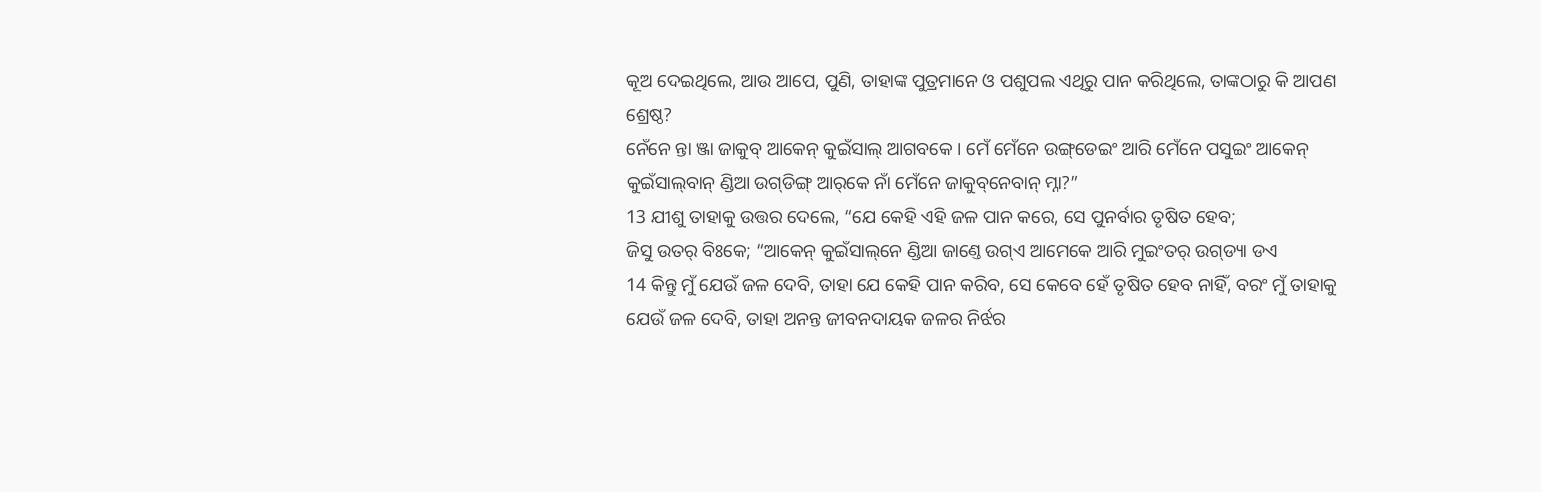କୂଅ ଦେଇଥିଲେ, ଆଉ ଆପେ, ପୁଣି, ତାହାଙ୍କ ପୁତ୍ରମାନେ ଓ ପଶୁପଲ ଏଥିରୁ ପାନ କରିଥିଲେ, ତାଙ୍କଠାରୁ କି ଆପଣ ଶ୍ରେଷ୍ଠ?
ନେଁନେ ନ୍ତା ଞ୍ଜା ଜାକୁବ୍‌ ଆକେନ୍ କୁଇଁସାଲ୍‌ ଆଗବକେ । ମେଁ ମେଁନେ ଉଙ୍ଗ୍‌ଡେଇଂ ଆରି ମେଁନେ ପସୁଇଂ ଆକେନ୍ କୁଇଁସାଲ୍‌ବାନ୍‌ ଣ୍ଡିଆ ଉଗ୍‌ଡିଙ୍ଗ୍‌ ଆର୍‌କେ ନାଁ ମେଁନେ ଜାକୁବ୍‌ନେବାନ୍‌ ମ୍ନା?”
13 ଯୀଶୁ ତାହାକୁ ଉତ୍ତର ଦେଲେ, “ଯେ କେହି ଏହି ଜଳ ପାନ କରେ, ସେ ପୁନର୍ବାର ତୃଷିତ ହେବ;
ଜିସୁ ଉତର୍ ବିଃକେ; “ଆକେନ୍ କୁଇଁସାଲ୍‌ନେ ଣ୍ଡିଆ ଜାଣ୍ତେ ଉଗ୍‌ଏ ଆମେକେ ଆରି ମୁଇଂତର୍ ଉଗ୍‌ଡ୍ୟା ଡଏ
14 କିନ୍ତୁ ମୁଁ ଯେଉଁ ଜଳ ଦେବି, ତାହା ଯେ କେହି ପାନ କରିବ, ସେ କେବେ ହେଁ ତୃଷିତ ହେବ ନାହିଁ, ବରଂ ମୁଁ ତାହାକୁ ଯେଉଁ ଜଳ ଦେବି, ତାହା ଅନନ୍ତ ଜୀବନଦାୟକ ଜଳର ନିର୍ଝର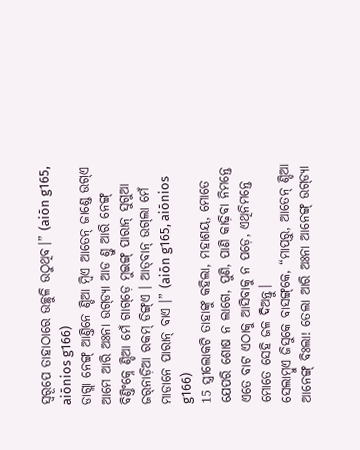ସ୍ୱରୂପେ ତାହାଠାରେ ଉଚ୍ଛୁଳି ଉଠୁଥିବ।” (aiōn g165, aiōnios g166)
ଡାଗ୍ଲା ନେଙ୍ଗ୍ ଆଣ୍ତିନେ ଣ୍ଡିଆ ମ୍ବିଏ ଆତେନ୍‌ ଜାଣ୍ଡେ ଉଗ୍‌ଏ ଆମେ ଆରି ଅଃନା ଉଗ୍‌ଡ୍ୟା ଆଡ ଣ୍ତୁ ଆରି ନେଙ୍ଗ୍ ବିଣ୍ତିଂକ୍ନେ ଣ୍ଡିଆ ମେଁ ଗାଗ୍‌ଡ଼େ ମୁଇଙ୍ଗ୍ ପାରାନ୍ ସୁଗୁଆ ଜର୍‌ନାଡ଼ିଆ ରକମ୍ ଡିଙ୍ଗ୍‌ଏ । ଆତ୍‌ବାନ୍ ଉଗ୍‌ଲା ମେଁ ମାଡାନେ ପାରାନ୍ ବାଏ ।” (aiōn g165, aiōnios g166)
15 ସ୍ତ୍ରୀଲୋକଟି ତାହାଙ୍କୁ କହିଲା, ମହାଶୟ, ମୋତେ ଯେପରି ଶୋଷ ନ ଲାଗେ, ପୁଣି, ପାଣି କାଢ଼ିବା ନିମନ୍ତେ ଏତେ ବାଟ ଏଠାକୁ ଆସିବାକୁ ନ ପଡ଼େ, ଏଥିନିମନ୍ତେ ମୋତେ ସେହି ଜଳ ଦିଅନ୍ତୁ।
ସେଲାମ୍ବୁଏ ଜିସୁକେ ବାସଙ୍ଗ୍‌କେ, “ମାପ୍‌ରୁ, ଆତେନ୍‌ ଣ୍ଡିଆ ଆନେଙ୍ଗ୍ ବିଃଲା! ତେଲା ଆରି ଅଃନା ଆନେଙ୍ଗ୍ ଉଗ୍‌ଡ୍ୟା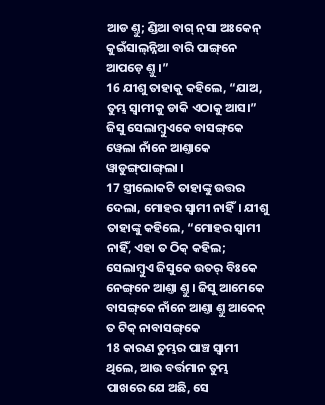ଆଡ ଣ୍ତୁ; ଣ୍ଡିଆ ବାଗ୍ ନ୍‌ସା ଅଃକେନ୍ କୁଇଁସାଲ୍‌ନ୍ନିଆ ବାରି ପାଙ୍ଗ୍‌ନେ ଆପଡ଼େ ଣ୍ତୁ ।”
16 ଯୀଶୁ ତାହାକୁ କହିଲେ, “ଯାଅ, ତୁମ୍ଭ ସ୍ୱାମୀକୁ ଡାକି ଏଠାକୁ ଆସ।”
ଜିସୁ ସେଲାମ୍ବୁଏକେ ବାସଙ୍ଗ୍‌କେ ୱେଲା ନାଁନେ ଆଣ୍ତାକେ ୱାଡୁଙ୍ଗ୍‌ପାଙ୍ଗ୍‌ଲା ।
17 ସ୍ତ୍ରୀଲୋକଟି ତାହାଙ୍କୁ ଉତ୍ତର ଦେଲା, ମୋହର ସ୍ୱାମୀ ନାହିଁ। ଯୀଶୁ ତାହାଙ୍କୁ କହିଲେ, “ମୋହର ସ୍ୱାମୀ ନାହିଁ, ଏହା ତ ଠିକ୍ କହିଲ;
ସେଲାମ୍ବୁଏ ଜିସୁକେ ଉତର୍ ବିଃକେ ନେଙ୍ଗ୍‌ନେ ଆଣ୍ତା ଣ୍ତୁ । ଜିସୁ ଆମେକେ ବାସଙ୍ଗ୍‌କେ ନାଁନେ ଆଣ୍ତା ଣ୍ତୁ ଆକେନ୍ ତ ଟିକ୍ ନାବାସଙ୍ଗ୍‌କେ
18 କାରଣ ତୁମ୍ଭର ପାଞ୍ଚ ସ୍ୱାମୀ ଥିଲେ, ଆଉ ବର୍ତ୍ତମାନ ତୁମ୍ଭ ପାଖରେ ଯେ ଅଛି, ସେ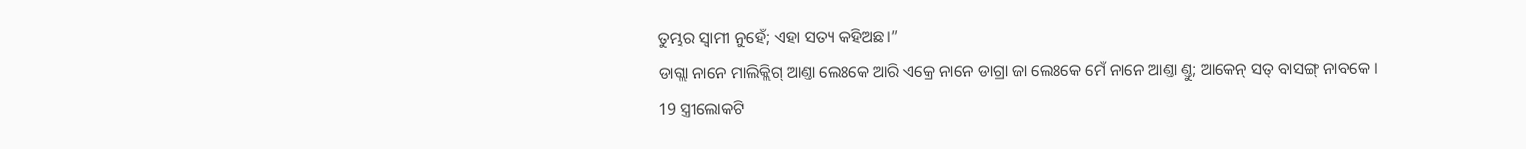ତୁମ୍ଭର ସ୍ୱାମୀ ନୁହେଁ; ଏହା ସତ୍ୟ କହିଅଛ।”
ଡାଗ୍ଲା ନାନେ ମାଲିକ୍ଲିଗ୍‌ ଆଣ୍ତା ଲେଃକେ ଆରି ଏକ୍ରେ ନାନେ ଡାଗ୍ରା ଜା ଲେଃକେ ମେଁ ନାନେ ଆଣ୍ତା ଣ୍ତୁ; ଆକେନ୍ ସତ୍ ବାସଙ୍ଗ୍‌ ନାବକେ ।
19 ସ୍ତ୍ରୀଲୋକଟି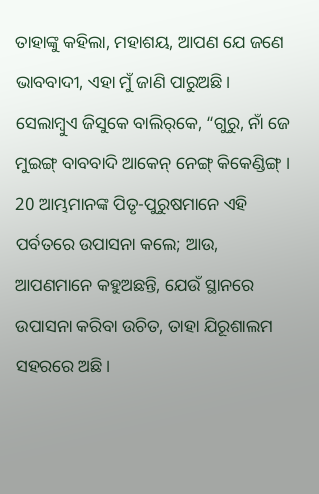ତାହାଙ୍କୁ କହିଲା, ମହାଶୟ, ଆପଣ ଯେ ଜଣେ ଭାବବାଦୀ, ଏହା ମୁଁ ଜାଣି ପାରୁଅଛି।
ସେଲାମ୍ବୁଏ ଜିସୁକେ ବାଲିର୍‌କେ, “ଗୁରୁ, ନାଁ ଜେ ମୁଇଙ୍ଗ୍ ବାବବାଦି ଆକେନ୍ ନେଙ୍ଗ୍ କିକେଣ୍ଡିଙ୍ଗ୍ ।
20 ଆମ୍ଭମାନଙ୍କ ପିତୃ-ପୁରୁଷମାନେ ଏହି ପର୍ବତରେ ଉପାସନା କଲେ; ଆଉ, ଆପଣମାନେ କହୁଅଛନ୍ତି, ଯେଉଁ ସ୍ଥାନରେ ଉପାସନା କରିବା ଉଚିତ, ତାହା ଯିରୂଶାଲମ ସହରରେ ଅଛି।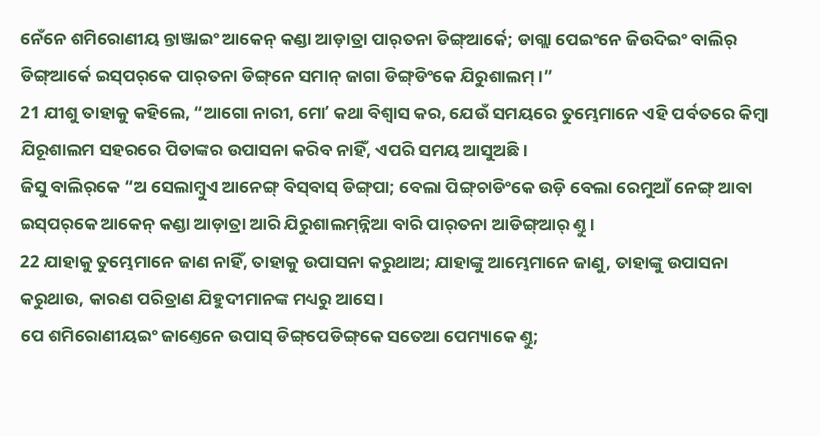ନେଁନେ ଶମିରୋଣୀୟ ନ୍ତାଞ୍ଜାଇଂ ଆକେନ୍ କଣ୍ଡା ଆଡ଼ାତ୍ରା ପାର୍‌ତନା ଡିଙ୍ଗ୍‌ଆର୍କେ; ଡାଗ୍ଲା ପେଇଂନେ ଜିଉଦିଇଂ ବାଲିର୍ ଡିଙ୍ଗ୍‌ଆର୍କେ ଇସ୍‌ପର୍‌କେ ପାର୍‌ତନା ଡିଙ୍ଗ୍‌ନେ ସମାନ୍ ଜାଗା ଡିଙ୍ଗ୍‌ଡିଂକେ ଯିରୁଶାଲମ୍ ।”
21 ଯୀଶୁ ତାହାକୁ କହିଲେ, “ଆଗୋ ନାରୀ, ମୋʼ କଥା ବିଶ୍ୱାସ କର, ଯେଉଁ ସମୟରେ ତୁମ୍ଭେମାନେ ଏହି ପର୍ବତରେ କିମ୍ବା ଯିରୂଶାଲମ ସହରରେ ପିତାଙ୍କର ଉପାସନା କରିବ ନାହିଁ, ଏପରି ସମୟ ଆସୁଅଛି।
ଜିସୁ ବାଲିର୍‌କେ “ଅ ସେଲାମ୍ବୁଏ ଆନେଙ୍ଗ୍ ବିସ୍‌ବାସ୍ ଡିଙ୍ଗ୍‌ପା; ବେଲା ପିଙ୍ଗ୍‍ଚାଡିଂକେ ଉଡ଼ି ବେଲା ରେମୁଆଁ ନେଙ୍ଗ୍ ଆବା ଇସ୍‌ପର୍‌କେ ଆକେନ୍ କଣ୍ଡା ଆଡ଼ାତ୍ରା ଆରି ଯିରୁଶାଲମ୍‌ନ୍ନିଆ ବାରି ପାର୍‌ତନା ଆଡିଙ୍ଗ୍‌ଆର୍ ଣ୍ତୁ ।
22 ଯାହାକୁ ତୁମ୍ଭେମାନେ ଜାଣ ନାହିଁ, ତାହାକୁ ଉପାସନା କରୁଥାଅ; ଯାହାଙ୍କୁ ଆମ୍ଭେମାନେ ଜାଣୁ, ତାହାଙ୍କୁ ଉପାସନା କରୁଥାଉ, କାରଣ ପରିତ୍ରାଣ ଯିହୁଦୀମାନଙ୍କ ମଧ୍ୟରୁ ଆସେ।
ପେ ଶମିରୋଣୀୟଇଂ ଜାଣ୍ତେନେ ଉପାସ୍ ଡିଙ୍ଗ୍‌ପେଡିଙ୍ଗ୍‌କେ ସତେଆ ପେମ୍ୟାକେ ଣ୍ତୁ;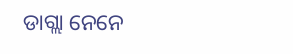ଡାଗ୍ଲା ନେନେ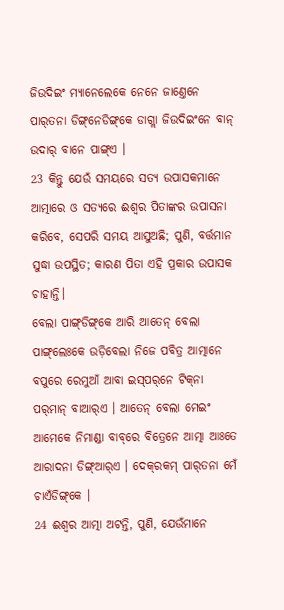ଜିଉଦିଇଂ ମ୍ୟାନେଲେକେ ନେନେ ଜାଣ୍ତେନେ ପାର୍‌ତନା ଡିଙ୍ଗ୍‌ନେଡିଙ୍ଗ୍‌କେ ଡାଗ୍ଲା ଜିଉଦିଇଂନେ ବାନ୍ ଉଦାର୍‌ ବାନେ ପାଙ୍ଗ୍ଏ ।
23 କିନ୍ତୁ ଯେଉଁ ସମୟରେ ସତ୍ୟ ଉପାସକମାନେ ଆତ୍ମାରେ ଓ ସତ୍ୟରେ ଈଶ୍ବର ପିତାଙ୍କର ଉପାସନା କରିବେ, ସେପରି ସମୟ ଆସୁଅଛି; ପୁଣି, ବର୍ତ୍ତମାନ ସୁଦ୍ଧା ଉପସ୍ଥିତ; କାରଣ ପିତା ଏହି ପ୍ରକାର ଉପାସକ ଚାହାନ୍ତି।
ବେଲା ପାଙ୍ଗ୍‌ଡିଙ୍ଗ୍‌କେ ଆରି ଆତେନ୍‌ ବେଲା ପାଙ୍ଗ୍‌ଲେଃକେ ଉଡ଼ିବେଲା ନିଜେ ପବିତ୍ର ଆତ୍ମାନେ ବପୁରେ ରେମୁଆଁ ଆବା ଇସ୍‌ପର୍‌ନେ ଟିକ୍‌ନା ପର୍‌ମାନ୍‌ ବାଆର୍‌ଏ । ଆତେନ୍‌ ବେଲା ମେଇଂ ଆମେକେ ନିମାଣ୍ଡା ବାବ୍‌ରେ ବିତ୍ରେନେ ଆତ୍ମା ଆଃତେ ଆରାଦନା ଡିଙ୍ଗ୍‌ଆର୍‌ଏ । ଦେକ୍‌ରକମ୍ ପାର୍‌ତନା ମେଁ ଚାଏଁଡିଙ୍ଗ୍‌କେ ।
24 ଈଶ୍ବର ଆତ୍ମା ଅଟନ୍ତି, ପୁଣି, ଯେଉଁମାନେ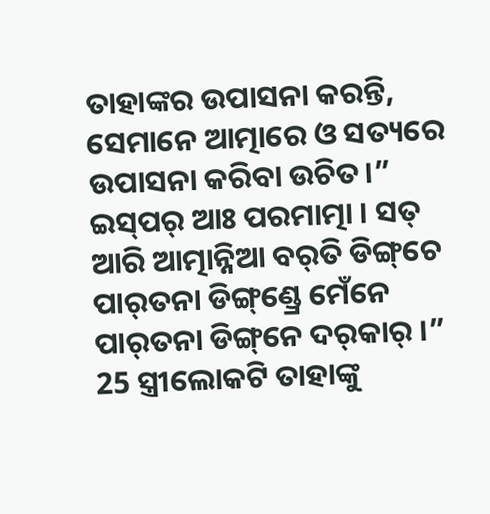ତାହାଙ୍କର ଉପାସନା କରନ୍ତି, ସେମାନେ ଆତ୍ମାରେ ଓ ସତ୍ୟରେ ଉପାସନା କରିବା ଉଚିତ।”
ଇସ୍‌ପର୍ ଆଃ ପରମାତ୍ମା । ସତ୍ ଆରି ଆତ୍ମାନ୍ନିଆ ବର୍‌ତି ଡିଙ୍ଗ୍‌ଚେ ପାର୍‌ତନା ଡିଙ୍ଗ୍‌ଣ୍ଡ୍ରେ ମେଁନେ ପାର୍‌ତନା ଡିଙ୍ଗ୍‌ନେ ଦର୍‌କାର୍ ।”
25 ସ୍ତ୍ରୀଲୋକଟି ତାହାଙ୍କୁ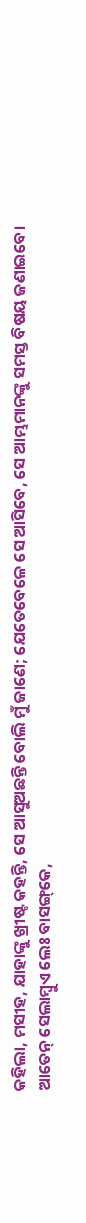କହିଲା, ମସୀହ, ଯାହାଙ୍କୁ ଖ୍ରୀଷ୍ଟ କହନ୍ତି, ସେ ଆସୁଅଛନ୍ତି ବୋଲି ମୁଁ ଜାଣେ; ଯେତେବେଳେ ସେ ଆସିବେ, ସେ ଆମ୍ଭମାନଙ୍କୁ ସମସ୍ତ ବିଷୟ ଜଣାଇବେ।
ଆତେନ୍‌ ସେଲାମ୍ବୁଏ ଲେଃ ବାସଙ୍ଗ୍‌କେ,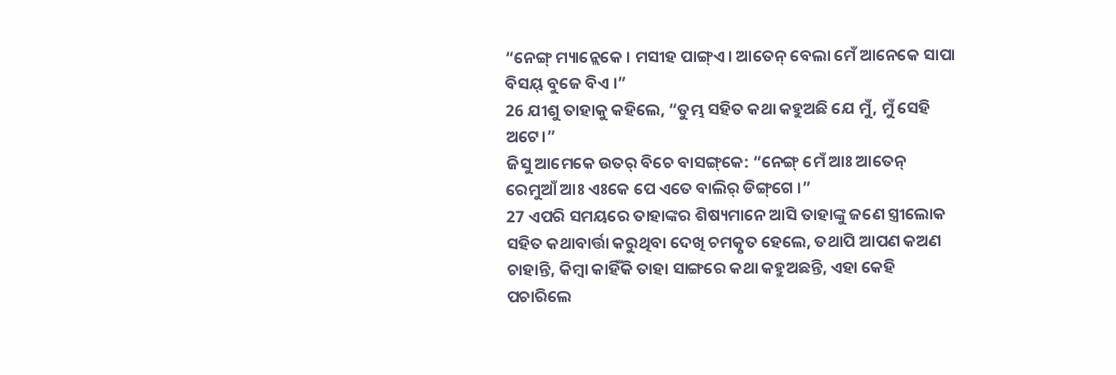“ନେଙ୍ଗ୍ ମ୍ୟାନ୍ଲେକେ । ମସୀହ ପାଙ୍ଗ୍‌ଏ । ଆତେନ୍‌ ବେଲା ମେଁ ଆନେକେ ସାପା ବିସୟ୍ ବୁଜେ ବିଏ ।”
26 ଯୀଶୁ ତାହାକୁ କହିଲେ, “ତୁମ୍ଭ ସହିତ କଥା କହୁଅଛି ଯେ ମୁଁ, ମୁଁ ସେହି ଅଟେ।”
ଜିସୁ ଆମେକେ ଉତର୍ ବିଚେ ବାସଙ୍ଗ୍‌କେ: “ନେଙ୍ଗ୍ ମେଁ ଆଃ ଆତେନ୍‌ ରେମୁଆଁ ଆଃ ଏଃକେ ପେ ଏତେ ବାଲିର୍ ଡିଙ୍ଗ୍‌ଗେ ।”
27 ଏପରି ସମୟରେ ତାହାଙ୍କର ଶିଷ୍ୟମାନେ ଆସି ତାହାଙ୍କୁ ଜଣେ ସ୍ତ୍ରୀଲୋକ ସହିତ କଥାବାର୍ତ୍ତା କରୁଥିବା ଦେଖି ଚମତ୍କୃତ ହେଲେ, ତଥାପି ଆପଣ କଅଣ ଚାହାନ୍ତି, କିମ୍ବା କାହିଁକି ତାହା ସାଙ୍ଗରେ କଥା କହୁଅଛନ୍ତି, ଏହା କେହି ପଚାରିଲେ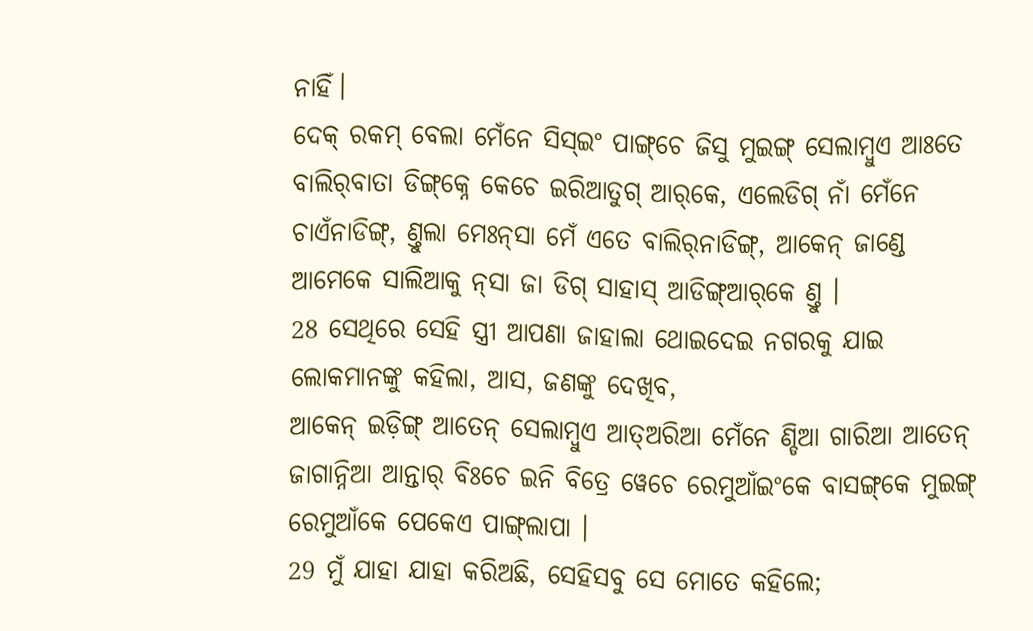ନାହିଁ।
ଦେକ୍ ରକମ୍ ବେଲା ମେଁନେ ସିସ୍ଇଂ ପାଙ୍ଗ୍‌ଚେ ଜିସୁ ମୁଇଙ୍ଗ୍ ସେଲାମ୍ବୁଏ ଆଃତେ ବାଲିର୍‌ବାତା ଡିଙ୍ଗ୍‌କ୍ନେ କେଚେ ଇରିଆତୁଗ୍ ଆର୍‌କେ, ଏଲେଡିଗ୍‌ ନାଁ ମେଁନେ ଚାଏଁନାଡିଙ୍ଗ୍‌, ଣ୍ତୁଲା ମେଃନ୍‌ସା ମେଁ ଏତେ ବାଲିର୍‌ନାଡିଙ୍ଗ୍‌, ଆକେନ୍ ଜାଣ୍ଡେ ଆମେକେ ସାଲିଆକୁ ନ୍‌ସା ଜା ଡିଗ୍ ସାହାସ୍ ଆଡିଙ୍ଗ୍‌ଆର୍‌କେ ଣ୍ତୁ ।
28 ସେଥିରେ ସେହି ସ୍ତ୍ରୀ ଆପଣା ଜାହାଲା ଥୋଇଦେଇ ନଗରକୁ ଯାଇ ଲୋକମାନଙ୍କୁ କହିଲା, ଆସ, ଜଣଙ୍କୁ ଦେଖିବ,
ଆକେନ୍ ଇଡ଼ିଙ୍ଗ୍ ଆତେନ୍‌ ସେଲାମ୍ବୁଏ ଆତ୍‌ଅରିଆ ମେଁନେ ଣ୍ଡିଆ ଗାରିଆ ଆତେନ୍‌ ଜାଗାନ୍ନିଆ ଆନ୍ତାର୍ ବିଃଚେ ଇନି ବିତ୍ରେ ୱେଚେ ରେମୁଆଁଇଂକେ ବାସଙ୍ଗ୍‌କେ ମୁଇଙ୍ଗ୍ ରେମୁଆଁକେ ପେକେଏ ପାଙ୍ଗ୍‌ଲାପା ।
29 ମୁଁ ଯାହା ଯାହା କରିଅଛି, ସେହିସବୁ ସେ ମୋତେ କହିଲେ;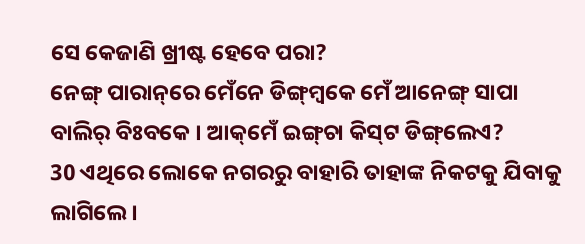ସେ କେଜାଣି ଖ୍ରୀଷ୍ଟ ହେବେ ପରା?
ନେଙ୍ଗ୍ ପାରାନ୍‌ରେ ମେଁନେ ଡିଙ୍ଗ୍‌ମ୍ୱକେ ମେଁ ଆନେଙ୍ଗ୍ ସାପା ବାଲିର୍ ବିଃବକେ । ଆକ୍‌ମେଁ ଇଙ୍ଗ୍‌ଚା କିସ୍‌ଟ ଡିଙ୍ଗ୍‌ଲେଏ?
30 ଏଥିରେ ଲୋକେ ନଗରରୁ ବାହାରି ତାହାଙ୍କ ନିକଟକୁ ଯିବାକୁ ଲାଗିଲେ।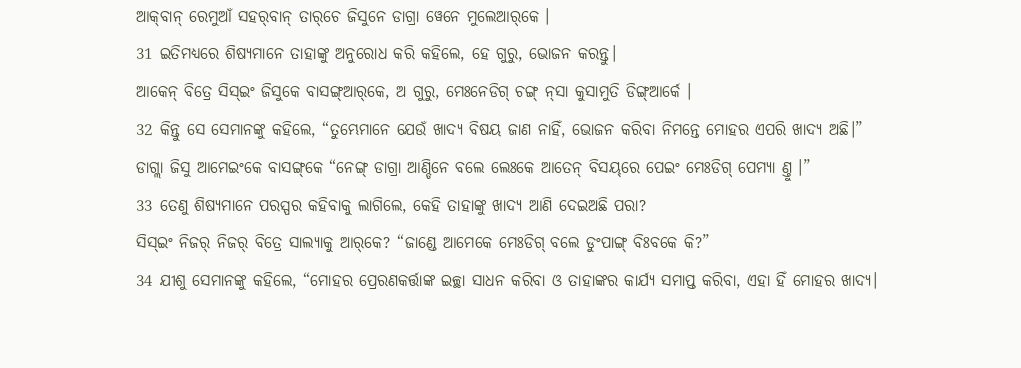ଆକ୍‌ବାନ୍ ରେମୁଆଁ ସହର୍‌ବାନ୍ ତାର୍‌ଚେ ଜିସୁନେ ଡାଗ୍ରା ୱେନେ ମୁଲେଆର୍‌କେ ।
31 ଇତିମଧ୍ୟରେ ଶିଷ୍ୟମାନେ ତାହାଙ୍କୁ ଅନୁରୋଧ କରି କହିଲେ, ହେ ଗୁରୁ, ଭୋଜନ କରନ୍ତୁ।
ଆକେନ୍ ବିତ୍ରେ ସିସ୍ଇଂ ଜିସୁକେ ବାସଙ୍ଗ୍‌ଆର୍‌କେ, ଅ ଗୁରୁ, ମେଃନେଡିଗ୍‌ ଚଙ୍ଗ୍ ନ୍‌ସା କୁସାମୁତି ଡିଙ୍ଗ୍‌ଆର୍କେ ।
32 କିନ୍ତୁ ସେ ସେମାନଙ୍କୁ କହିଲେ, “ତୁମ୍ଭେମାନେ ଯେଉଁ ଖାଦ୍ୟ ବିଷୟ ଜାଣ ନାହିଁ, ଭୋଜନ କରିବା ନିମନ୍ତେ ମୋହର ଏପରି ଖାଦ୍ୟ ଅଛି।”
ଡାଗ୍ଲା ଜିସୁ ଆମେଇଂକେ ବାସଙ୍ଗ୍‌କେ “ନେଙ୍ଗ୍ ଡାଗ୍ରା ଆଣ୍ଡିନେ ବଲେ ଲେଃକେ ଆତେନ୍‌ ବିସୟ୍‌ରେ ପେଇଂ ମେଃଡିଗ୍‌ ପେମ୍ୟା ଣ୍ତୁ ।”
33 ତେଣୁ ଶିଷ୍ୟମାନେ ପରସ୍ପର କହିବାକୁ ଲାଗିଲେ, କେହି ତାହାଙ୍କୁ ଖାଦ୍ୟ ଆଣି ଦେଇଅଛି ପରା?
ସିସ୍ଇଂ ନିଜର୍ ନିଜର୍ ବିତ୍ରେ ସାଲ୍ୟାକୁ ଆର୍‌କେ? “ଜାଣ୍ଡେ ଆମେକେ ମେଃଡିଗ୍‌ ବଲେ ଡୁଂପାଙ୍ଗ୍‌ ବିଃବକେ କି?”
34 ଯୀଶୁ ସେମାନଙ୍କୁ କହିଲେ, “ମୋହର ପ୍ରେରଣକର୍ତ୍ତାଙ୍କ ଇଚ୍ଛା ସାଧନ କରିବା ଓ ତାହାଙ୍କର କାର୍ଯ୍ୟ ସମାପ୍ତ କରିବା, ଏହା ହିଁ ମୋହର ଖାଦ୍ୟ।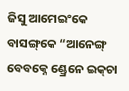ଜିସୁ ଆମେଇଂକେ ବାସଙ୍ଗ୍‌କେ “ଆନେଙ୍ଗ୍ ବେବକ୍ନେ ଣ୍ଡ୍ରେନେ ଇକ୍‌ଚା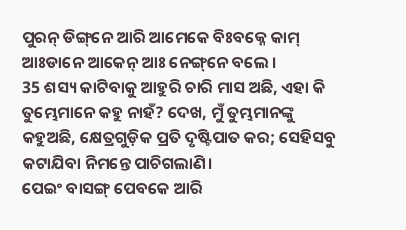ପୁରନ୍‌ ଡିଙ୍ଗ୍‌ନେ ଆରି ଆମେକେ ବିଃବକ୍ନେ କାମ୍ ଆଃଡାନେ ଆକେନ୍ ଆଃ ନେଙ୍ଗ୍‌ନେ ବଲେ ।
35 ଶସ୍ୟ କାଟିବାକୁ ଆହୁରି ଚାରି ମାସ ଅଛି, ଏହା କି ତୁମ୍ଭେମାନେ କହୁ ନାହଁ? ଦେଖ, ମୁଁ ତୁମ୍ଭମାନଙ୍କୁ କହୁଅଛି, କ୍ଷେତ୍ରଗୁଡ଼ିକ ପ୍ରତି ଦୃଷ୍ଟିପାତ କର; ସେହିସବୁ କଟାଯିବା ନିମନ୍ତେ ପାଚିଗଲାଣି।
ପେଇଂ ବାସଙ୍ଗ୍‌ ପେବକେ ଆରି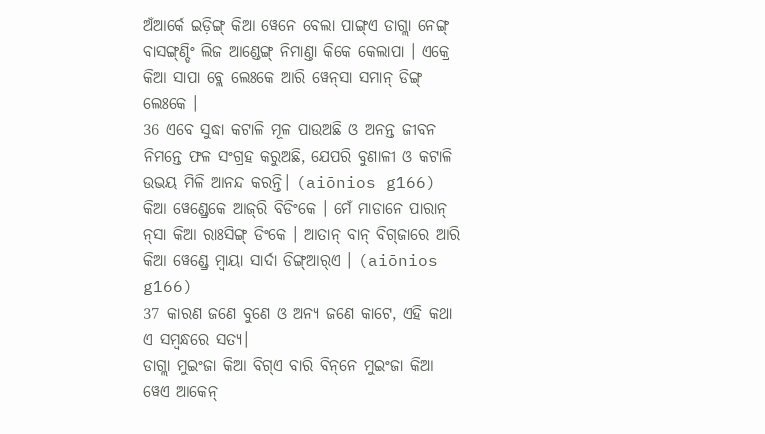ଅଁଆର୍କେ ଇଡ଼ିଙ୍ଗ୍ କିଆ ୱେନେ ବେଲା ପାଙ୍ଗ୍‌ଏ ଡାଗ୍ଲା ନେଙ୍ଗ୍ ବାସଙ୍ଗ୍‌ଣ୍ଡିଂ ଲିଜ ଆଣ୍ଡେଙ୍ଗ୍ ନିମାଣ୍ତା କିକେ କେଲାପା । ଏକ୍ରେ କିଆ ସାପା ବ୍ଲେ ଲେଃକେ ଆରି ୱେନ୍‌ସା ସମାନ୍ ଡିଙ୍ଗ୍ ଲେଃକେ ।
36 ଏବେ ସୁଦ୍ଧା କଟାଳି ମୂଳ ପାଉଅଛି ଓ ଅନନ୍ତ ଜୀବନ ନିମନ୍ତେ ଫଳ ସଂଗ୍ରହ କରୁଅଛି, ଯେପରି ବୁଣାଳୀ ଓ କଟାଳି ଉଭୟ ମିଳି ଆନନ୍ଦ କରନ୍ତି। (aiōnios g166)
କିଆ ୱେଣ୍ଡ୍ରେକେ ଆଜ୍‌ରି ବିଡିଂକେ । ମେଁ ମାଡାନେ ପାରାନ୍ ନ୍‌ସା କିଆ ରାଃସିଙ୍ଗ୍‌ ଡିଂକେ । ଆତାନ୍‌ ବାନ୍‌ ବିଗ୍‌ଜାରେ ଆରି କିଆ ୱେଣ୍ଡ୍ରେ ମ୍ୱାୟା ସାର୍ଦା ଡିଙ୍ଗ୍‌ଆର୍‌ଏ । (aiōnios g166)
37 କାରଣ ଜଣେ ବୁଣେ ଓ ଅନ୍ୟ ଜଣେ କାଟେ, ଏହି କଥା ଏ ସମ୍ବନ୍ଧରେ ସତ୍ୟ।
ଡାଗ୍ଲା ମୁଇଂଜା କିଆ ବିଗ୍‌ଏ ବାରି ବିନ୍‌ନେ ମୁଇଂଜା କିଆ ୱେଏ ଆକେନ୍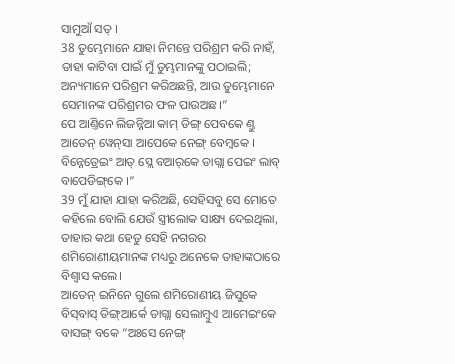ସାମୁଆଁ ସତ୍ ।
38 ତୁମ୍ଭେମାନେ ଯାହା ନିମନ୍ତେ ପରିଶ୍ରମ କରି ନାହଁ, ତାହା କାଟିବା ପାଇଁ ମୁଁ ତୁମ୍ଭମାନଙ୍କୁ ପଠାଇଲି; ଅନ୍ୟମାନେ ପରିଶ୍ରମ କରିଅଛନ୍ତି, ଆଉ ତୁମ୍ଭେମାନେ ସେମାନଙ୍କ ପରିଶ୍ରମର ଫଳ ପାଉଅଛ।”
ପେ ଆଣ୍ତିନେ ଲିଜନ୍ନିଆ କାମ୍ ଡିଙ୍ଗ୍ ପେବକେ ଣ୍ତୁ ଆତେନ୍‌ ୱେନ୍‌ସା ଆପେକେ ନେଙ୍ଗ୍ ବେମ୍ୱକେ । ବିନ୍ନେଡ୍ରେଇଂ ଆତ୍ ସ୍ଲେ ବଆର୍‌କେ ଡାଗ୍ଲା ପେଇଂ ଲାବ୍‌ ବାପେଡିଙ୍ଗ୍‌କେ ।”
39 ମୁଁ ଯାହା ଯାହା କରିଅଛି, ସେହିସବୁ ସେ ମୋତେ କହିଲେ ବୋଲି ଯେଉଁ ସ୍ତ୍ରୀଲୋକ ସାକ୍ଷ୍ୟ ଦେଇଥିଲା, ତାହାର କଥା ହେତୁ ସେହି ନଗରର ଶମିରୋଣୀୟମାନଙ୍କ ମଧ୍ୟରୁ ଅନେକେ ତାହାଙ୍କଠାରେ ବିଶ୍ୱାସ କଲେ।
ଆତେନ୍‌ ଇନିନେ ଗୁଲେ ଶମିରୋଣୀୟ ଜିସୁକେ ବିସ୍‌ବାସ୍ ଡିଙ୍ଗ୍‌ଆର୍କେ ଡାଗ୍ଲା ସେଲାମ୍ବୁଏ ଆମେଇଂକେ ବାସଙ୍ଗ୍‌ ବକେ “ଅଃସେ ନେଙ୍ଗ୍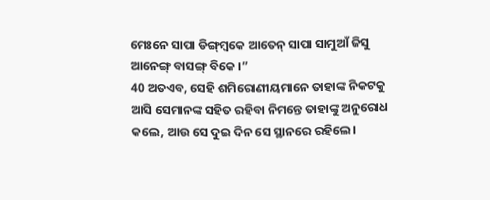ମେଃନେ ସାପା ଡିଙ୍ଗ୍‌ମ୍ୱକେ ଆତେନ୍‌ ସାପା ସାମୁଆଁ ଜିସୁ ଆନେଙ୍ଗ୍ ବାସଙ୍ଗ୍‌ ବିକେ ।”
40 ଅତଏବ, ସେହି ଶମିରୋଣୀୟମାନେ ତାହାଙ୍କ ନିକଟକୁ ଆସି ସେମାନଙ୍କ ସହିତ ରହିବା ନିମନ୍ତେ ତାହାଙ୍କୁ ଅନୁରୋଧ କଲେ, ଆଉ ସେ ଦୁଇ ଦିନ ସେ ସ୍ଥାନରେ ରହିଲେ।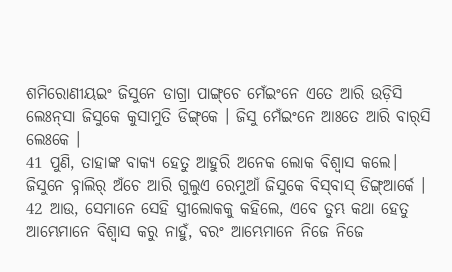ଶମିରୋଣୀୟଇଂ ଜିସୁନେ ଡାଗ୍ରା ପାଙ୍ଗ୍‌ଚେ ମେଁଇଂନେ ଏତେ ଆରି ଉଡ଼ିସି ଲେଃନ୍‌ସା ଜିସୁକେ କୁସାମୁତି ଡିଙ୍ଗ୍‌କେ । ଜିସୁ ମେଁଇଂନେ ଆଃତେ ଆରି ବାର୍‌ସି ଲେଃକେ ।
41 ପୁଣି, ତାହାଙ୍କ ବାକ୍ୟ ହେତୁ ଆହୁରି ଅନେକ ଲୋକ ବିଶ୍ୱାସ କଲେ।
ଜିସୁନେ ବ୍ନାଲିର୍ ଅଁଚେ ଆରି ଗୁଲୁଏ ରେମୁଆଁ ଜିସୁକେ ବିସ୍‌ବାସ୍ ଡିଙ୍ଗ୍‌ଆର୍କେ ।
42 ଆଉ, ସେମାନେ ସେହି ସ୍ତ୍ରୀଲୋକକୁ କହିଲେ, ଏବେ ତୁମ୍ଭ କଥା ହେତୁ ଆମ୍ଭେମାନେ ବିଶ୍ୱାସ କରୁ ନାହୁଁ, ବରଂ ଆମ୍ଭେମାନେ ନିଜେ ନିଜେ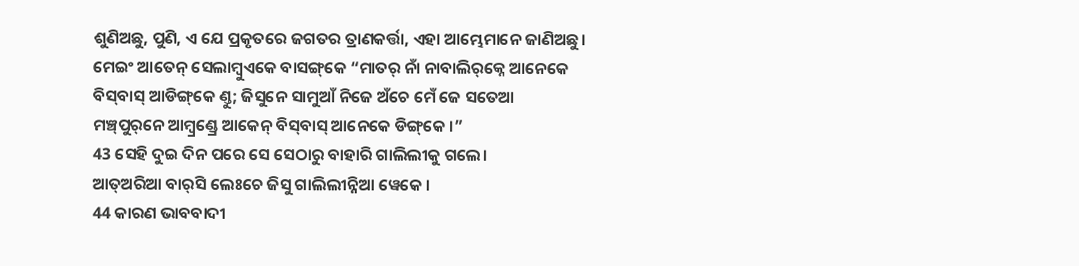ଶୁଣିଅଛୁ, ପୁଣି, ଏ ଯେ ପ୍ରକୃତରେ ଜଗତର ତ୍ରାଣକର୍ତ୍ତା, ଏହା ଆମ୍ଭେମାନେ ଜାଣିଅଛୁ।
ମେଇଂ ଆତେନ୍‌ ସେଲାମ୍ବୁଏକେ ବାସଙ୍ଗ୍‌କେ “ମାତର୍‌‌ ନାଁ ନାବାଲିର୍‌କ୍ନେ ଆନେକେ ବିସ୍‌ବାସ୍ ଆଡିଙ୍ଗ୍‌କେ ଣ୍ତୁ; ଜିସୁନେ ସାମୁଆଁ ନିଜେ ଅଁଚେ ମେଁ ଜେ ସତେଆ ମଞ୍ଚ୍‌ପୁର୍‌ନେ ଆମ୍ବ୍ରଣ୍ଡ୍ରେ ଆକେନ୍ ବିସ୍‌ବାସ୍ ଆନେକେ ଡିଙ୍ଗ୍‌କେ ।”
43 ସେହି ଦୁଇ ଦିନ ପରେ ସେ ସେଠାରୁ ବାହାରି ଗାଲିଲୀକୁ ଗଲେ।
ଆତ୍‌ଅରିଆ ବାର୍‌ସି ଲେଃଚେ ଜିସୁ ଗାଲିଲୀନ୍ନିଆ‍ ୱେକେ ।
44 କାରଣ ଭାବବାଦୀ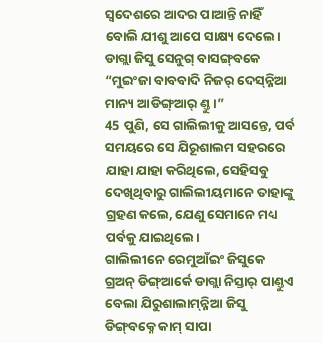ସ୍ୱଦେଶରେ ଆଦର ପାଆନ୍ତି ନାହିଁ ବୋଲି ଯୀଶୁ ଆପେ ସାକ୍ଷ୍ୟ ଦେଲେ।
ଡାଗ୍ଲା ଜିସୁ ସେନୁଗ୍ ବାସଙ୍ଗ୍‌ବକେ “ମୁଇଂଜା ବାବବାଦି ନିଜର୍ ଦେସ୍‌ନ୍ନିଆ ମାନ୍ୟ ଆଡିଙ୍ଗ୍‌ଆର୍ ଣ୍ତୁ ।”
45 ପୁଣି, ସେ ଗାଲିଲୀକୁ ଆସନ୍ତେ, ପର୍ବ ସମୟରେ ସେ ଯିରୂଶାଲମ ସହରରେ ଯାହା ଯାହା କରିଥିଲେ, ସେହିସବୁ ଦେଖିଥିବାରୁ ଗାଲିଲୀୟମାନେ ତାହାଙ୍କୁ ଗ୍ରହଣ କଲେ, ଯେଣୁ ସେମାନେ ମଧ୍ୟ ପର୍ବକୁ ଯାଇଥିଲେ।
ଗାଲିଲୀନେ ରେମୁଆଁଇଂ ଜିସୁକେ ଗ୍ର‍ଅନ୍‌ ଡିଙ୍ଗ୍‌ଆର୍କେ ଡାଗ୍ଲା ନିସ୍ତାର୍ ପାଣ୍ତୁଏ ବେଲା ଯିରୁଶାଲାମ୍‌ନ୍ନିଆ ଜିସୁ ଡିଙ୍ଗ୍‌ବକ୍ନେ କାମ୍ ସାପା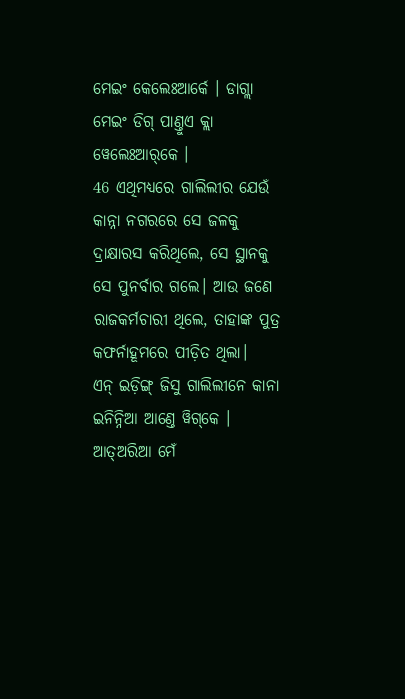ମେଇଂ କେଲେଃଆର୍କେ । ଡାଗ୍ଲା ମେଇଂ ଡିଗ୍ ପାଣ୍ତୁଏ କ୍ଲା ୱେଲେଃଆର୍‌କେ ।
46 ଏଥିମଧ୍ୟରେ ଗାଲିଲୀର ଯେଉଁ କାନ୍ନା ନଗରରେ ସେ ଜଳକୁ ଦ୍ରାକ୍ଷାରସ କରିଥିଲେ, ସେ ସ୍ଥାନକୁ ସେ ପୁନର୍ବାର ଗଲେ। ଆଉ ଜଣେ ରାଜକର୍ମଚାରୀ ଥିଲେ, ତାହାଙ୍କ ପୁତ୍ର କଫର୍ନାହୂମରେ ପୀଡ଼ିତ ଥିଲା।
ଏନ୍‌ ଇଡ଼ିଙ୍ଗ୍ ଜିସୁ ଗାଲିଲୀନେ କାନା ଇନିନ୍ନିଆ ଆଣ୍ତେ ୱିଗ୍‌କେ । ଆତ୍‌ଅରିଆ ମେଁ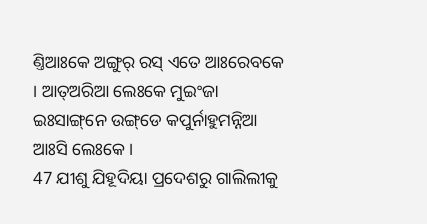ଣ୍ତିଆଃକେ ଅଙ୍ଗୁର୍ ରସ୍‌ ଏତେ ଆଃରେବକେ । ଆତ୍‌ଅରିଆ ଲେଃକେ ମୁଇଂଜା ଇଃସାଙ୍ଗ୍‌ନେ ଉଙ୍ଗ୍‌ଡେ କପୁର୍ନାହୁମନ୍ନିଆ ଆଃସି ଲେଃକେ ।
47 ଯୀଶୁ ଯିହୂଦିୟା ପ୍ରଦେଶରୁ ଗାଲିଲୀକୁ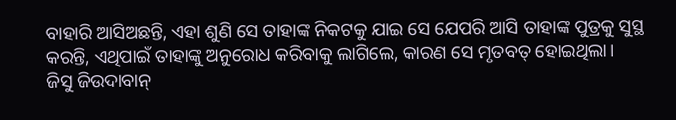ବାହାରି ଆସିଅଛନ୍ତି, ଏହା ଶୁଣି ସେ ତାହାଙ୍କ ନିକଟକୁ ଯାଇ ସେ ଯେପରି ଆସି ତାହାଙ୍କ ପୁତ୍ରକୁ ସୁସ୍ଥ କରନ୍ତି, ଏଥିପାଇଁ ତାହାଙ୍କୁ ଅନୁରୋଧ କରିବାକୁ ଲାଗିଲେ, କାରଣ ସେ ମୃତବତ୍‍ ହୋଇଥିଲା।
ଜିସୁ ଜିଉଦାବାନ୍‌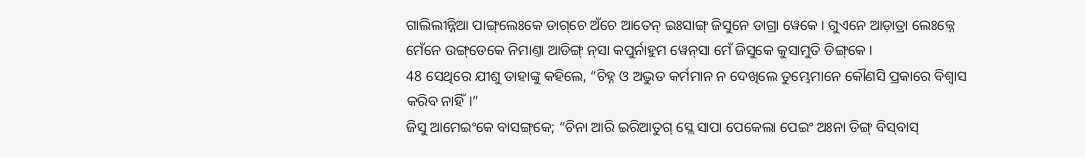ଗାଲିଲୀନ୍ନିଆ ପାଙ୍ଗ୍‌ଲେଃକେ ଡାଗ୍‌ଚେ ଅଁଚେ ଆତେନ୍‌ ଇଃସାଙ୍ଗ୍‌ ଜିସୁନେ ଡାଗ୍ରା ୱେକେ । ଗୁଏନେ ଆଡ଼ାତ୍ରା ଲେଃକ୍ନେ ମେଁନେ ଉଙ୍ଗ୍‌ଡେକେ ନିମାଣ୍ତା ଆଡିଙ୍ଗ୍ ନ୍‌ସା କପୁର୍ନାହୁମ ୱେନ୍‌ସା ମେଁ ଜିସୁକେ କୁସାମୁତି ଡିଙ୍ଗ୍‌କେ ।
48 ସେଥିରେ ଯୀଶୁ ତାହାଙ୍କୁ କହିଲେ, “ଚିହ୍ନ ଓ ଅଦ୍ଭୁତ କର୍ମମାନ ନ ଦେଖିଲେ ତୁମ୍ଭେମାନେ କୌଣସି ପ୍ରକାରେ ବିଶ୍ୱାସ କରିବ ନାହିଁ।”
ଜିସୁ ଆମେଇଂକେ ବାସଙ୍ଗ୍‌କେ; “ଚିନା ଆରି ଇରିଆତୁଗ୍ ସ୍ଲେ ସାପା ପେକେଲା ପେଇଂ ଅଃନା ଡିଙ୍ଗ୍ ବିସ୍‌ବାସ୍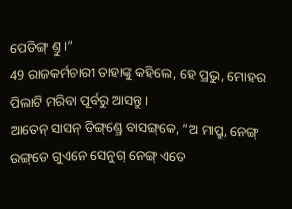ପେଡିଙ୍ଗ୍ ଣ୍ତୁ ।”
49 ରାଜକର୍ମଚାରୀ ତାହାଙ୍କୁ କହିଲେ, ହେ ପ୍ରଭୁ, ମୋହର ପିଲାଟି ମରିବା ପୂର୍ବରୁ ଆସନ୍ତୁ।
ଆତେନ୍‌ ସାସନ୍‌ ଡିଙ୍ଗ୍‌ଣ୍ଡ୍ରେ ବାସଙ୍ଗ୍‌କେ, “ଅ ମାପ୍ରୁ, ନେଙ୍ଗ୍ ଉଙ୍ଗ୍‌ଡେ ଗୁଏନେ ସେନୁଗ୍‌ ନେଙ୍ଗ୍ ଏତେ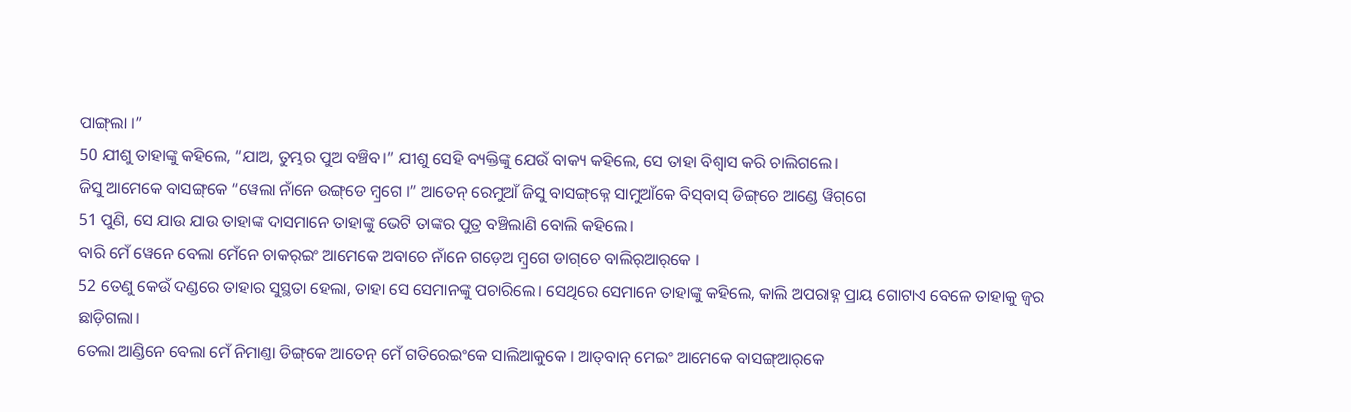ପାଙ୍ଗ୍‌ଲା ।”
50 ଯୀଶୁ ତାହାଙ୍କୁ କହିଲେ, “ଯାଅ, ତୁମ୍ଭର ପୁଅ ବଞ୍ଚିବ।” ଯୀଶୁ ସେହି ବ୍ୟକ୍ତିଙ୍କୁ ଯେଉଁ ବାକ୍ୟ କହିଲେ, ସେ ତାହା ବିଶ୍ୱାସ କରି ଚାଲିଗଲେ।
ଜିସୁ ଆମେକେ ବାସଙ୍ଗ୍‌କେ “ୱେଲା ନାଁନେ ଉଙ୍ଗ୍‌ଡେ ମ୍ବ୍ରଗେ ।” ଆତେନ୍‌ ରେମୁଆଁ ଜିସୁ ବାସଙ୍ଗ୍‌କ୍ନେ ସାମୁଆଁକେ ବିସ୍‌ବାସ୍ ଡିଙ୍ଗ୍‌ଚେ ଆଣ୍ଡେ ୱିଗ୍‌ଗେ
51 ପୁଣି, ସେ ଯାଉ ଯାଉ ତାହାଙ୍କ ଦାସମାନେ ତାହାଙ୍କୁ ଭେଟି ତାଙ୍କର ପୁତ୍ର ବଞ୍ଚିଲାଣି ବୋଲି କହିଲେ।
ବାରି ମେଁ‍ ୱେ‍ନେ ବେଲା ମେଁନେ ଚାକର୍‌ଇଂ ଆମେକେ ଅବାଚେ ନାଁନେ ଗଡ଼େଅ ମ୍ବ୍ରଗେ ଡାଗ୍‌ଚେ ବାଲିର୍‌ଆର୍‌କେ ।
52 ତେଣୁ କେଉଁ ଦଣ୍ଡରେ ତାହାର ସୁସ୍ଥତା ହେଲା, ତାହା ସେ ସେମାନଙ୍କୁ ପଚାରିଲେ। ସେଥିରେ ସେମାନେ ତାହାଙ୍କୁ କହିଲେ, କାଲି ଅପରାହ୍ନ ପ୍ରାୟ ଗୋଟାଏ ବେଳେ ତାହାକୁ ଜ୍ୱର ଛାଡ଼ିଗଲା।
ତେଲା ଆଣ୍ଡିନେ ବେଲା ମେଁ ନିମାଣ୍ତା ଡିଙ୍ଗ୍‌କେ ଆତେନ୍‌ ମେଁ ଗତିରେଇଂକେ ସାଲିଆକୁକେ । ଆତ୍‌ବାନ୍ ମେଇଂ ଆମେକେ ବାସଙ୍ଗ୍‌ଆର୍‌କେ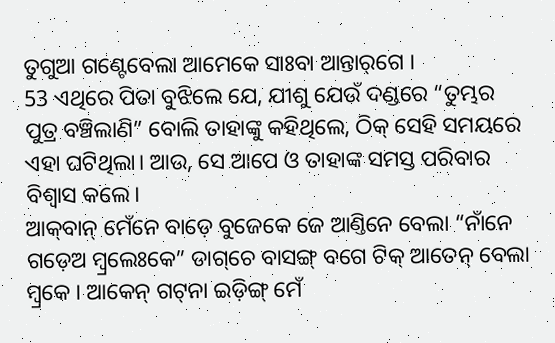ତୁଗୁଆ ଗଣ୍ଟେବେଲା ଆମେକେ ସାଃବା ଆନ୍ତାର୍‌ଗେ ।
53 ଏଥିରେ ପିତା ବୁଝିଲେ ଯେ, ଯୀଶୁ ଯେଉଁ ଦଣ୍ଡରେ “ତୁମ୍ଭର ପୁତ୍ର ବଞ୍ଚିଲାଣି” ବୋଲି ତାହାଙ୍କୁ କହିଥିଲେ, ଠିକ୍ ସେହି ସମୟରେ ଏହା ଘଟିଥିଲା। ଆଉ, ସେ ଆପେ ଓ ତାହାଙ୍କ ସମସ୍ତ ପରିବାର ବିଶ୍ୱାସ କଲେ।
ଆକ୍‌ବାନ୍ ମେଁନେ ବାଡ଼େ ବୁଜେକେ ଜେ ଆଣ୍ତିନେ ବେଲା “ନାଁନେ ଗଡ଼େଅ ମ୍ୱ୍ରଲେଃକେ” ଡାଗ୍‌ଚେ ବାସଙ୍ଗ୍‌ ବଗେ ଟିକ୍ ଆତେନ୍‌ ବେଲା ମ୍ୱ୍ରକେ । ଆକେନ୍ ଗଟ୍‌ନା ଇଡ଼ିଙ୍ଗ୍ ମେଁ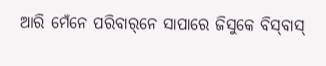ଆରି ମେଁନେ ପରିବାର୍‌ନେ ସାପାରେ ଜିସୁକେ ବିସ୍‌ବାସ୍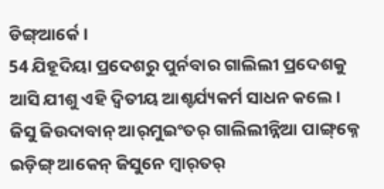ଡିଙ୍ଗ୍‌ଆର୍କେ ।
54 ଯିହୂଦିୟା ପ୍ରଦେଶରୁ ପୁର୍ନବାର ଗାଲିଲୀ ପ୍ରଦେଶକୁ ଆସି ଯୀଶୁ ଏହି ଦ୍ୱିତୀୟ ଆଶ୍ଚର୍ଯ୍ୟକର୍ମ ସାଧନ କଲେ।
ଜିସୁ ଜିଉଦାବାନ୍‌ ଆର୍‌ମୁଇଂତର୍‌ ଗାଲିଲୀନ୍ନିଆ ପାଙ୍ଗ୍‌କ୍ନେ ଇଡ଼ିଙ୍ଗ୍ ଆକେନ୍ ଜିସୁନେ ମ୍ବାର୍‌ତର୍‌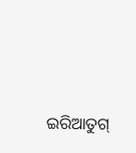ଇରିଆତୁଗ୍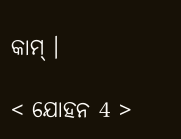କାମ୍ ।

< ଯୋହନ 4 >